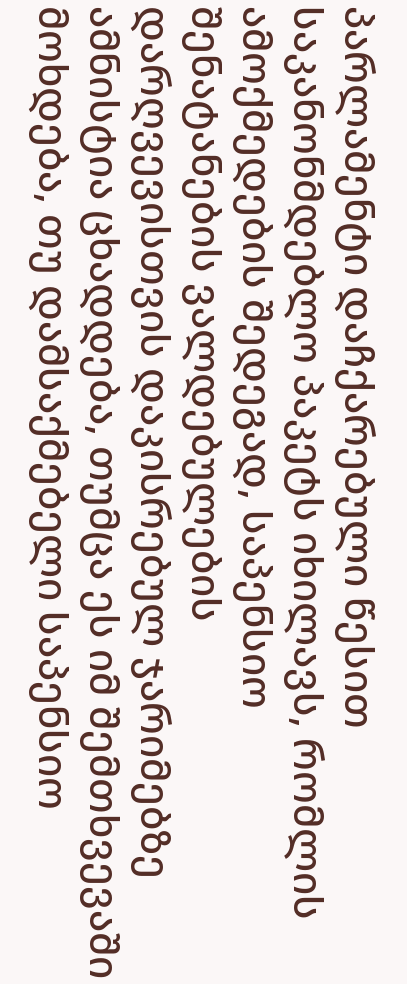პარლამენტი დაჩქარებული წესით საკანონმდებლო პაკეტს იხილავს, რომლის ამოქმედების შედეგად, საპენსიო შენატანების ვალდებულების დარღვევისთვის დაკისრებულ ჯარიმებზე ამნისტია ცხადდება, თუმცა ეს იმ შემთხვევაში მოხდება, თუ დამსაქმებელი საპენსიო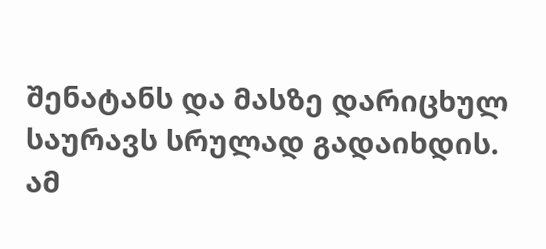შენატანს და მასზე დარიცხულ საურავს სრულად გადაიხდის.
ამ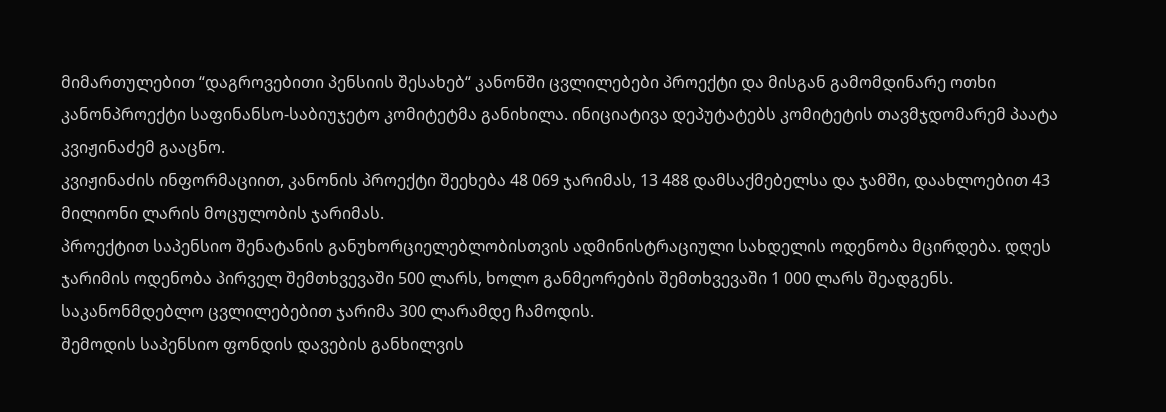მიმართულებით “დაგროვებითი პენსიის შესახებ“ კანონში ცვლილებები პროექტი და მისგან გამომდინარე ოთხი კანონპროექტი საფინანსო-საბიუჯეტო კომიტეტმა განიხილა. ინიციატივა დეპუტატებს კომიტეტის თავმჯდომარემ პაატა კვიჟინაძემ გააცნო.
კვიჟინაძის ინფორმაციით, კანონის პროექტი შეეხება 48 069 ჯარიმას, 13 488 დამსაქმებელსა და ჯამში, დაახლოებით 43 მილიონი ლარის მოცულობის ჯარიმას.
პროექტით საპენსიო შენატანის განუხორციელებლობისთვის ადმინისტრაციული სახდელის ოდენობა მცირდება. დღეს ჯარიმის ოდენობა პირველ შემთხვევაში 500 ლარს, ხოლო განმეორების შემთხვევაში 1 000 ლარს შეადგენს. საკანონმდებლო ცვლილებებით ჯარიმა 300 ლარამდე ჩამოდის.
შემოდის საპენსიო ფონდის დავების განხილვის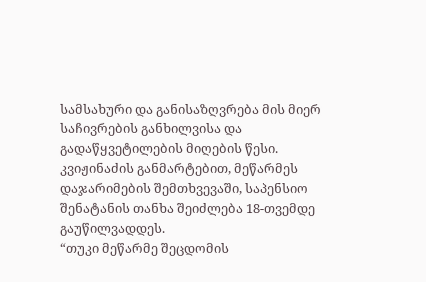სამსახური და განისაზღვრება მის მიერ საჩივრების განხილვისა და გადაწყვეტილების მიღების წესი.
კვიჟინაძის განმარტებით, მეწარმეს დაჯარიმების შემთხვევაში, საპენსიო შენატანის თანხა შეიძლება 18-თვემდე გაუწილვადდეს.
“თუკი მეწარმე შეცდომის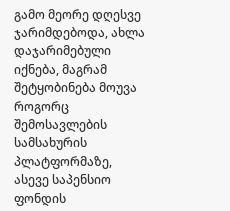გამო მეორე დღესვე ჯარიმდებოდა, ახლა დაჯარიმებული იქნება, მაგრამ შეტყობინება მოუვა როგორც შემოსავლების სამსახურის პლატფორმაზე, ასევე საპენსიო ფონდის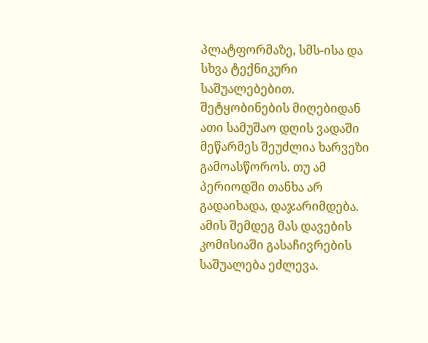პლატფორმაზე, სმს-ისა და სხვა ტექნიკური საშუალებებით. შეტყობინების მიღებიდან ათი სამუშაო დღის ვადაში მეწარმეს შეუძლია ხარვეზი გამოასწოროს. თუ ამ პერიოდში თანხა არ გადაიხადა, დაჯარიმდება. ამის შემდეგ მას დავების კომისიაში გასაჩივრების საშუალება ეძლევა.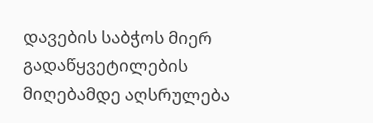დავების საბჭოს მიერ გადაწყვეტილების მიღებამდე აღსრულება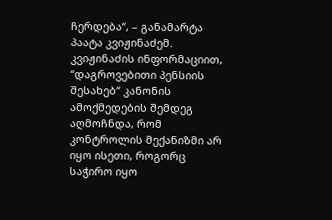ჩერდება“, – განამარტა პაატა კვიჟინაძემ.
კვიჟინაძის ინფორმაციით, “დაგროვებითი პენსიის შესახებ“ კანონის ამოქმედების შემდეგ აღმოჩნდა, რომ კონტროლის მექანიზმი არ იყო ისეთი, როგორც საჭირო იყო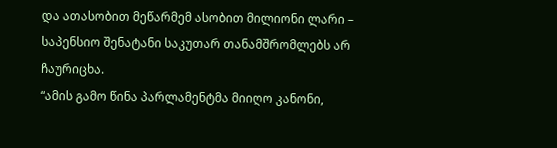და ათასობით მეწარმემ ასობით მილიონი ლარი – საპენსიო შენატანი საკუთარ თანამშრომლებს არ ჩაურიცხა.
“ამის გამო წინა პარლამენტმა მიიღო კანონი,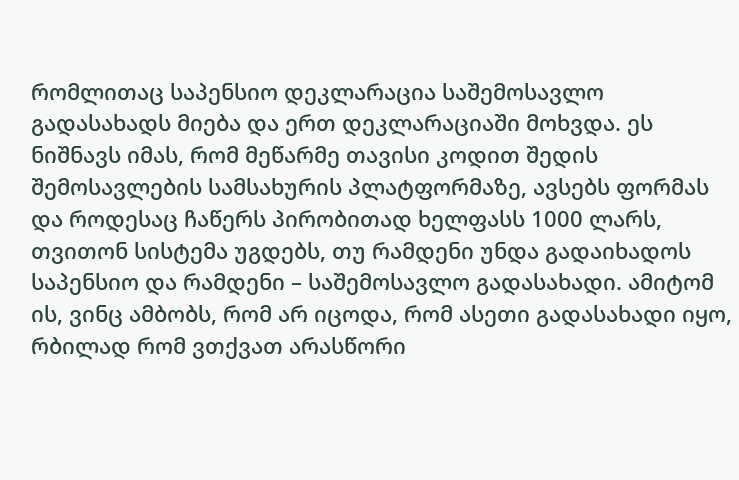რომლითაც საპენსიო დეკლარაცია საშემოსავლო გადასახადს მიება და ერთ დეკლარაციაში მოხვდა. ეს ნიშნავს იმას, რომ მეწარმე თავისი კოდით შედის შემოსავლების სამსახურის პლატფორმაზე, ავსებს ფორმას და როდესაც ჩაწერს პირობითად ხელფასს 1000 ლარს, თვითონ სისტემა უგდებს, თუ რამდენი უნდა გადაიხადოს საპენსიო და რამდენი – საშემოსავლო გადასახადი. ამიტომ ის, ვინც ამბობს, რომ არ იცოდა, რომ ასეთი გადასახადი იყო, რბილად რომ ვთქვათ არასწორი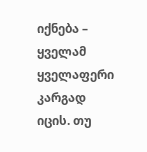იქნება – ყველამ ყველაფერი კარგად იცის. თუ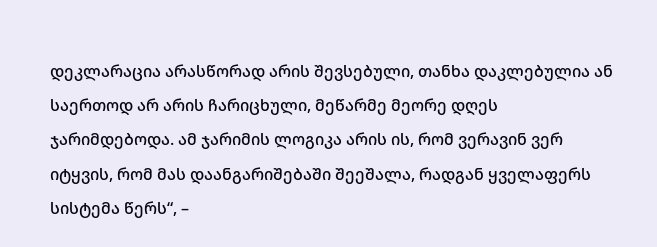დეკლარაცია არასწორად არის შევსებული, თანხა დაკლებულია ან საერთოდ არ არის ჩარიცხული, მეწარმე მეორე დღეს ჯარიმდებოდა. ამ ჯარიმის ლოგიკა არის ის, რომ ვერავინ ვერ იტყვის, რომ მას დაანგარიშებაში შეეშალა, რადგან ყველაფერს სისტემა წერს“, –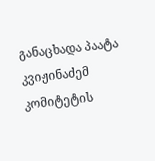განაცხადა პაატა კვიჟინაძემ კომიტეტის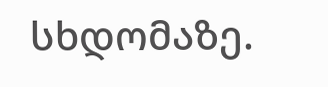სხდომაზე.